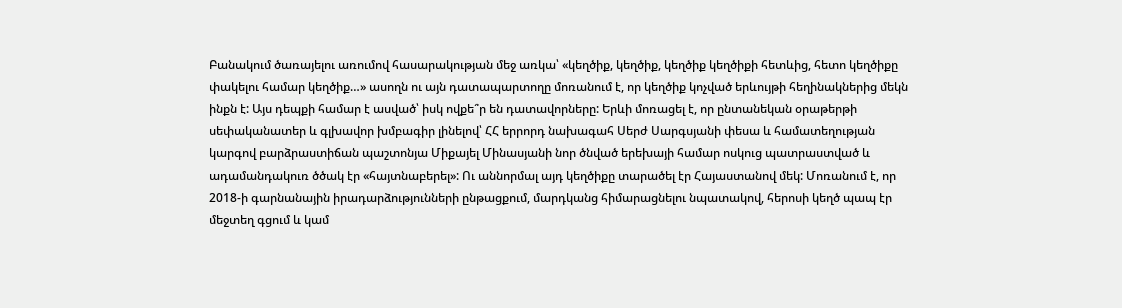Բանակում ծառայելու առումով հասարակության մեջ առկա՝ «կեղծիք, կեղծիք, կեղծիք կեղծիքի հետևից, հետո կեղծիքը փակելու համար կեղծիք…» ասողն ու այն դատապարտողը մոռանում է, որ կեղծիք կոչված երևույթի հեղինակներից մեկն ինքն է: Այս դեպքի համար է ասված՝ իսկ ովքե՞ր են դատավորները: Երևի մոռացել է, որ ընտանեկան օրաթերթի սեփականատեր և գլխավոր խմբագիր լինելով՝ ՀՀ երրորդ նախագահ Սերժ Սարգսյանի փեսա և համատեղության կարգով բարձրաստիճան պաշտոնյա Միքայել Մինասյանի նոր ծնված երեխայի համար ոսկուց պատրաստված և ադամանդակուռ ծծակ էր «հայտնաբերել»: Ու աննորմալ այդ կեղծիքը տարածել էր Հայաստանով մեկ: Մոռանում է, որ 2018-ի գարնանային իրադարձությունների ընթացքում, մարդկանց հիմարացնելու նպատակով, հերոսի կեղծ պապ էր մեջտեղ գցում և կամ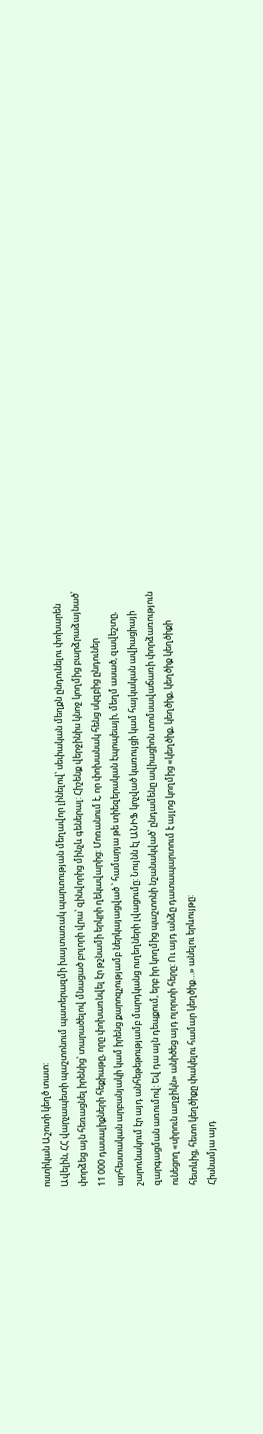ոստիկան Աշոտի կեղծ տատ:
Ավելին, ՀՀ վարչապետի պաշտոնում պատերազմի խայտառակ պարտության մեղավոր լինելով՝ սեփական մեղքն ընդունելու փոխարեն փորձեց այն հեռացնել իրենից՝ տարածելով մնացած բոլորի վրա՝ զինվորից մինչև գեներալ: Հիշենք վերջինիս կնոջ կողմից բարձրաձայնած՝ 11 000 դասալիքների հեքիաթը, որը փոխառնվել էր թշնամի երկրի ղեկավարից: Մոռանում է, որ փոխանակ հենց սկզբից ընդուներ արհեստական արբանյակի կամ իրենց քարոզչությամբ ներկայացված ՝ համարյա թե տիեզերական էպոպեայի, մեղմ ասած, զավեշտը, շարունակում էր այդ անհեթեթությամբ մարդկանց ուղեղների լվացումը: Նույնն էլ ԱՆԻՖ կոչված կառույցի կամ հայկական ավիացիայի զարգացման առումով: Եվ դա այն դեպքում, երբ իր կողմից պաշտոնի նշանակված՝ ընդամենը ավիացիոն տոմսավաճառի փորձառություն ունեցող «սիրուն աղջիկն» անիծեց այդ ոլորտի հերը: Ու այդ անձը դատապարտում է այլոց կողմից «կեղծիք, կեղծիք, կեղծիք կեղծիքի հետևից, հետո կեղծիքը փակելու համար կեղծիք…» անելու երևույթը:
Հիսնամյա այդ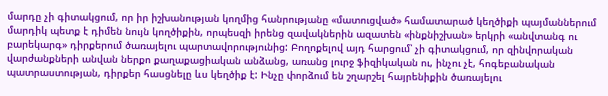մարդը չի գիտակցում, որ իր իշխանության կողմից հանրությանը «մատուցված» համատարած կեղծիքի պայմաններում մարդիկ պետք է դիմեն նույն կողծիքին, որպեսզի իրենց զավակներին ազատեն «ինքնիշխան» երկրի «անվտանգ ու բարեկարգ» դիրքերում ծառայելու պարտավորությունից: Բողոքելով այդ հարցում՝ չի գիտակցում, որ զինվորական վարժանքների անվան ներքո քաղաքացիական անձանց, առանց լուրջ ֆիզիկական ու, ինչու չէ, հոգեբանական պատրաստության, դիրքեր հասցնելը ևս կեղծիք է: Ինչը փորձում են շղարշել հայրենիքին ծառայելու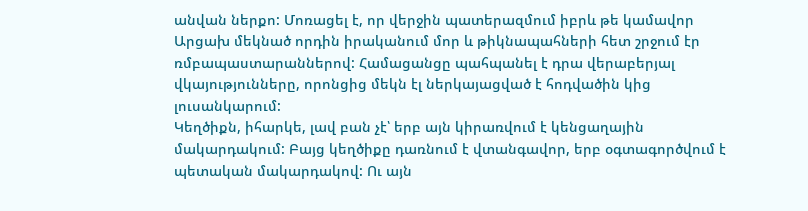անվան ներքո: Մոռացել է, որ վերջին պատերազմում իբրև թե կամավոր Արցախ մեկնած որդին իրականում մոր և թիկնապահների հետ շրջում էր ռմբապաստարաններով: Համացանցը պահպանել է դրա վերաբերյալ վկայությունները, որոնցից մեկն էլ ներկայացված է հոդվածին կից լուսանկարում:
Կեղծիքն, իհարկե, լավ բան չէ՝ երբ այն կիրառվում է կենցաղային մակարդակում: Բայց կեղծիքը դառնում է վտանգավոր, երբ օգտագործվում է պետական մակարդակով: Ու այն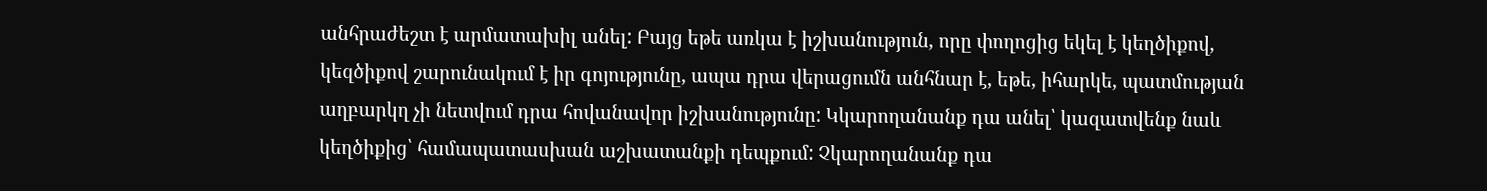անհրաժեշտ է արմատախիլ անել: Բայց եթե առկա է իշխանություն, որը փողոցից եկել է կեղծիքով, կեզծիքով շարունակում է իր գոյությունը, ապա դրա վերացումն անհնար է, եթե, իհարկե, պատմության աղբարկղ չի նետվում դրա հովանավոր իշխանությունը: Կկարողանանք դա անել՝ կազատվենք նաև կեղծիքից՝ համապատասխան աշխատանքի դեպքում: Չկարողանանք դա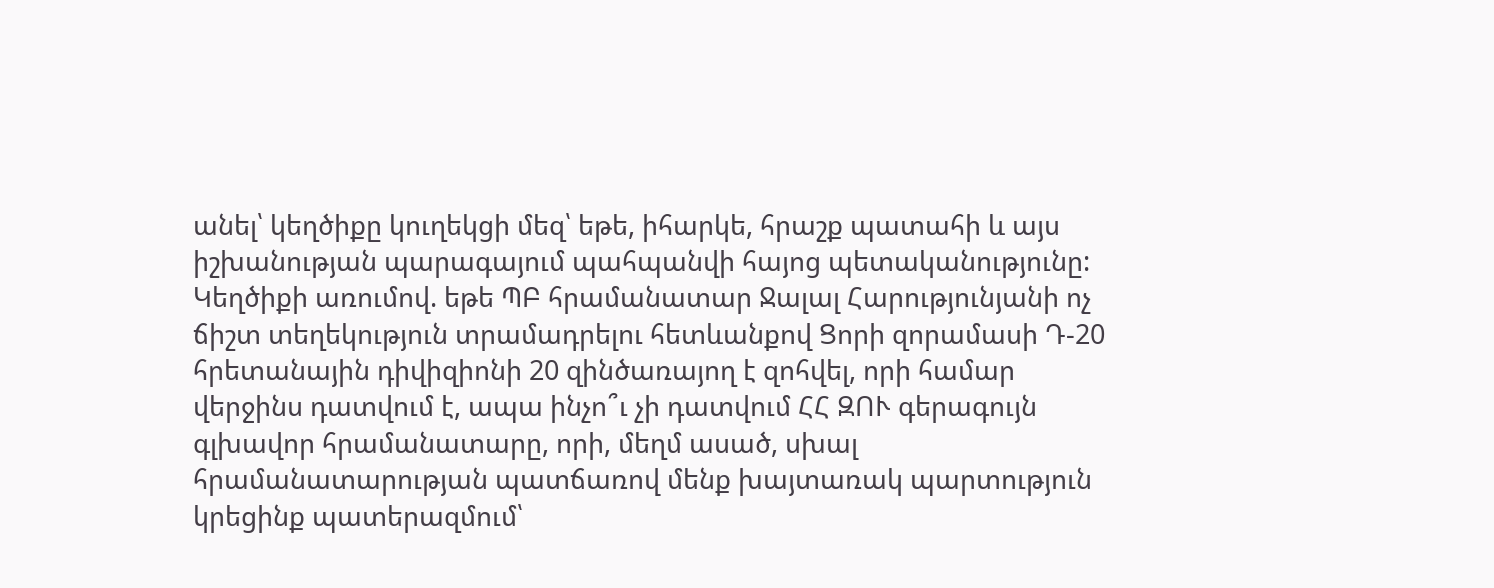անել՝ կեղծիքը կուղեկցի մեզ՝ եթե, իհարկե, հրաշք պատահի և այս իշխանության պարագայում պահպանվի հայոց պետականությունը:
Կեղծիքի առումով. եթե ՊԲ հրամանատար Ջալալ Հարությունյանի ոչ ճիշտ տեղեկություն տրամադրելու հետևանքով Ցորի զորամասի Դ-20 հրետանային դիվիզիոնի 20 զինծառայող է զոհվել, որի համար վերջինս դատվում է, ապա ինչո՞ւ չի դատվում ՀՀ ԶՈՒ գերագույն գլխավոր հրամանատարը, որի, մեղմ ասած, սխալ հրամանատարության պատճառով մենք խայտառակ պարտություն կրեցինք պատերազմում՝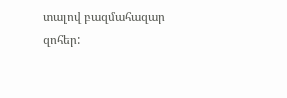տալով բազմահազար զոհեր: